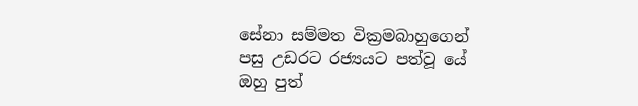සේනා සම්මත වික්‍රමබාහුගෙන් පසු උඩරට රජ්‍යයට පත්වූ යේ ඔහු පුත්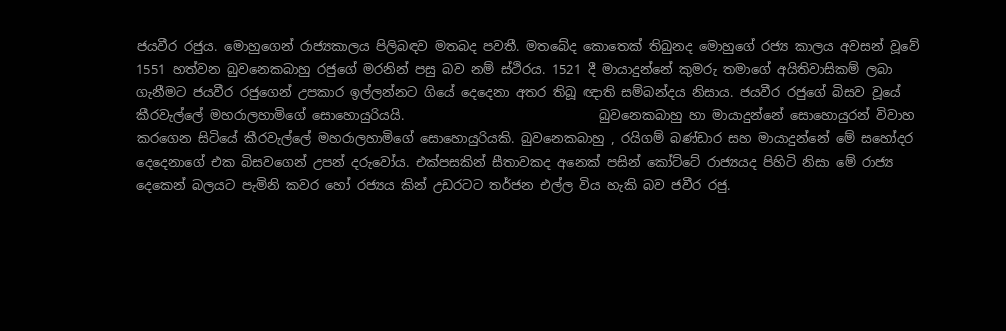ජයවීර රජුය. මොහුගෙන් රාජ්‍යකාලය පිලිබඳව මතබද පවතී. මතබේද කොතෙක් තිබුනද මොහුගේ රජ්‍ය කාලය අවසන් වූවේ 1551 හත්වන බුවනෙකබාහු රජුගේ මරනින් පසු බව නම් ස්ථිරය. 1521 දී මායාදුන්නේ කුමරු තමාගේ අයිතිවාසිකම් ලබා ගැනීමට ජයවීර රජුගෙන් උපකාර ඉල්ලන්නට ගියේ දෙදෙනා අතර තිබූ ඥාති සම්බන්දය නිසාය. ජයවීර රජුගේ බිසව වූයේ කීරවැල්ලේ මහරාලහාමිගේ සොහොයුරියයි.                              බුවනෙකබාහු හා මායාදුන්නේ සොහොයුරන් විවාහ කරගෙන සිටියේ කීරවැල්ලේ මහරාලහාමිගේ සොහොයුරියකි. බුවනෙකබාහු , රයිගම් බණ්ඩාර සහ මායාදුන්නේ මේ සහෝදර දෙදෙනාගේ එක බිසවගෙන් උපන් දරුවෝය. එක්පසකින් සීතාවකද අනෙක් පසින් කෝට්ටේ රාජ්‍යයද පිහිටි නිසා මේ රාජ්‍ය දෙකෙන් බලයට පැමිනි කවර හෝ රජ්‍යය කින් උඩරටට තර්ජන එල්ල විය හැකි බව ජවීර රජු.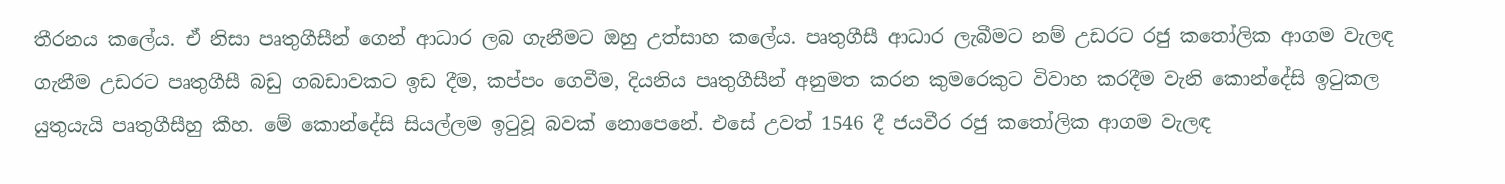තීරනය කලේය. ඒ නිසා පෘතුගීසීන් ගෙන් ආධාර ලබ ගැනීමට ඔහු උත්සාහ කලේය. පෘතුගීසී ආධාර ලැබීමට නම් උඩරට රජු ක‍තෝලික ආගම වැලඳ ගැනීම උඩරට පෘතුගීසී බඩු ගබඩාවකට ඉඩ දීම, කප්පං ගෙවීම, දියනිය පෘතුගීසීන් අනුමත කරන කුමරෙකුට විවාහ කරදීම වැනි කොන්දේසි ඉ‍ටුකල යුතුයැයි පෘතුගීසීහු කීහ. මේ කොන්දේසි සියල්ලම ඉ‍ටුවූ බවක් නොපෙනේ. එසේ උවත් 1546 දී ජයවීර රජු ක‍තෝලික ආගම වැලඳ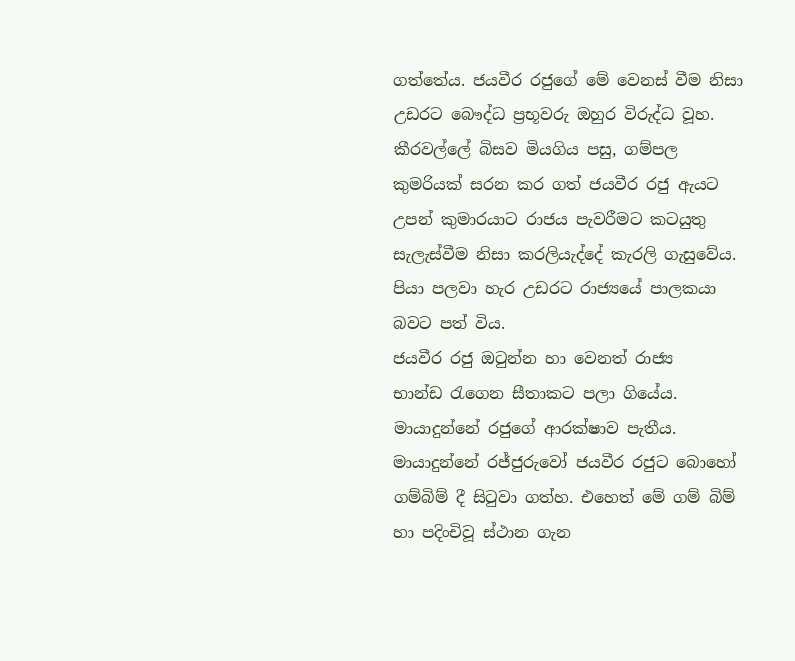ගත්තේය. ජයවීර රජුගේ මේ වෙනස් වීම නිසා උඩරට බෞද්ධ ප්‍රභූවරු ඔහුර විරුද්ධ වූහ. කීරවල්ලේ බිසව මියගිය පසු, ගම්පල කුමරියක් සරන කර ගත් ජයවීර රජු ඇයට උපන් කුමාරයාට රාජය පැවරීමට කටයුතු සැලැස්වීම නිසා කරලියැද්දේ කැරලි ගැසුවේය. පියා පලවා හැර උඩරට රාජ්‍යයේ පාලකයා බවට පත් විය.
ජයවීර රජු ඔ‍ටුන්න හා වෙනත් රාජ්‍ය භාන්ඩ ‍රැගෙන සීතාකට පලා ගියේය. මායාදුන්නේ රජුගේ ආරක්ෂාව පැතීය. මායාදුන්නේ රජ්ජුරුවෝ ජයවීර රජුට බොහෝ ගම්බිම් දී සි‍ටුවා ගත්හ. එහෙත් මේ ගම් බිම් හා පදිංචිවූ ස්ථාන ගැන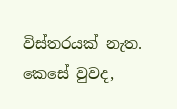විස්තරයක් නැත. කෙසේ වුවද,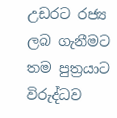උඩරට රජ්‍ය ලබ ගැනීමට තම පුත්‍රයාට විරුද්ධව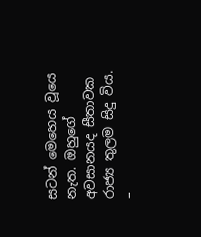සටන් මෙහෙය වූයෙ නැත. ඔහුගේ අවසානයද සීතාවක රාජ්‍ය තුලම සිදු විය.
–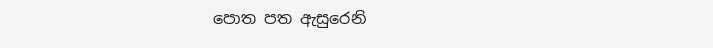පොත පත ඇසුරෙනි